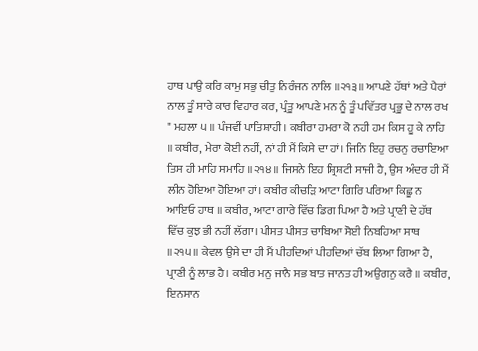ਹਾਥ ਪਾਉ ਕਰਿ ਕਾਮੁ ਸਭੁ ਚੀਤੁ ਨਿਰੰਜਨ ਨਾਲਿ ॥੨੧੩॥ ਆਪਣੇ ਹੱਥਾਂ ਅਤੇ ਪੈਰਾਂ ਨਾਲ ਤੂੰ ਸਾਰੇ ਕਾਰ ਵਿਹਾਰ ਕਰ, ਪ੍ਰੰਤੂ ਆਪਣੇ ਮਨ ਨੂੰ ਤੂੰ ਪਵਿੱਤਰ ਪ੍ਰਭੂ ਦੇ ਨਾਲ ਰਖ " ਮਹਲਾ ੫ ॥ ਪੰਜਵੀਂ ਪਾਤਿਸ਼ਾਹੀ। ਕਬੀਰਾ ਹਮਰਾ ਕੋ ਨਹੀ ਹਮ ਕਿਸ ਹੂ ਕੇ ਨਾਹਿ ॥ ਕਬੀਰ, ਮੇਰਾ ਕੋਈ ਨਹੀਂ, ਨਾਂ ਹੀ ਮੈਂ ਕਿਸੇ ਦਾ ਹਾਂ। ਜਿਨਿ ਇਹੁ ਰਚਨੁ ਰਚਾਇਆ ਤਿਸ ਹੀ ਮਾਹਿ ਸਮਾਹਿ ॥੨੧੪॥ ਜਿਸਨੇ ਇਹ ਸ਼੍ਰਿਸ਼ਟੀ ਸਾਜੀ ਹੈ, ਉਸ ਅੰਦਰ ਹੀ ਮੈਂ ਲੀਨ ਹੋਇਆ ਹੋਇਆ ਹਾਂ। ਕਬੀਰ ਕੀਚੜਿ ਆਟਾ ਗਿਰਿ ਪਰਿਆ ਕਿਛੂ ਨ ਆਇਓ ਹਾਥ ॥ ਕਬੀਰ, ਆਟਾ ਗਾਰੇ ਵਿੱਚ ਡਿਗ ਪਿਆ ਹੈ ਅਤੇ ਪ੍ਰਾਣੀ ਦੇ ਹੱਥ ਵਿੱਚ ਕੁਝ ਭੀ ਨਹੀਂ ਲੱਗਾ। ਪੀਸਤ ਪੀਸਤ ਚਾਬਿਆ ਸੋਈ ਨਿਬਹਿਆ ਸਾਥ ॥੨੧੫॥ ਕੇਵਲ ਉਸੇ ਦਾ ਹੀ ਮੈਂ ਪੀਹਦਿਆਂ ਪੀਹਦਿਆਂ ਚੱਬ ਲਿਆ ਗਿਆ ਹੈ, ਪ੍ਰਾਣੀ ਨੂੰ ਲਾਭ ਹੈ। ਕਬੀਰ ਮਨੁ ਜਾਨੈ ਸਭ ਬਾਤ ਜਾਨਤ ਹੀ ਅਉਗਨੁ ਕਰੈ ॥ ਕਬੀਰ, ਇਨਸਾਨ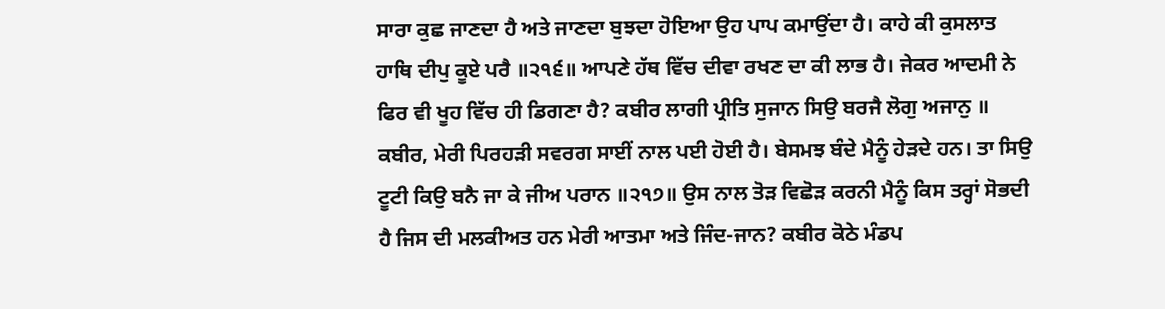ਸਾਰਾ ਕੁਛ ਜਾਣਦਾ ਹੈ ਅਤੇ ਜਾਣਦਾ ਬੁਝਦਾ ਹੋਇਆ ਉਹ ਪਾਪ ਕਮਾਉਂਦਾ ਹੈ। ਕਾਹੇ ਕੀ ਕੁਸਲਾਤ ਹਾਥਿ ਦੀਪੁ ਕੂਏ ਪਰੈ ॥੨੧੬॥ ਆਪਣੇ ਹੱਥ ਵਿੱਚ ਦੀਵਾ ਰਖਣ ਦਾ ਕੀ ਲਾਭ ਹੈ। ਜੇਕਰ ਆਦਮੀ ਨੇ ਫਿਰ ਵੀ ਖੂਹ ਵਿੱਚ ਹੀ ਡਿਗਣਾ ਹੈ? ਕਬੀਰ ਲਾਗੀ ਪ੍ਰੀਤਿ ਸੁਜਾਨ ਸਿਉ ਬਰਜੈ ਲੋਗੁ ਅਜਾਨੁ ॥ ਕਬੀਰ, ਮੇਰੀ ਪਿਰਹੜੀ ਸਵਰਗ ਸਾਈਂ ਨਾਲ ਪਈ ਹੋਈ ਹੈ। ਬੇਸਮਝ ਬੰਦੇ ਮੈਨੂੰ ਹੇੜਦੇ ਹਨ। ਤਾ ਸਿਉ ਟੂਟੀ ਕਿਉ ਬਨੈ ਜਾ ਕੇ ਜੀਅ ਪਰਾਨ ॥੨੧੭॥ ਉਸ ਨਾਲ ਤੋੜ ਵਿਛੋੜ ਕਰਨੀ ਮੈਨੂੰ ਕਿਸ ਤਰ੍ਹਾਂ ਸੋਭਦੀ ਹੈ ਜਿਸ ਦੀ ਮਲਕੀਅਤ ਹਨ ਮੇਰੀ ਆਤਮਾ ਅਤੇ ਜਿੰਦ-ਜਾਨ? ਕਬੀਰ ਕੋਠੇ ਮੰਡਪ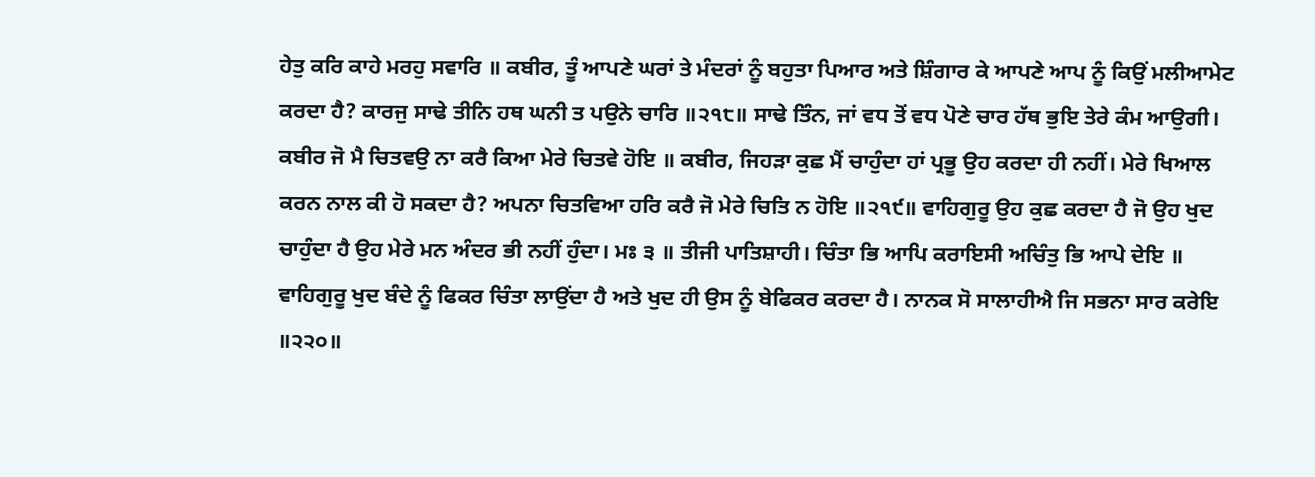ਹੇਤੁ ਕਰਿ ਕਾਹੇ ਮਰਹੁ ਸਵਾਰਿ ॥ ਕਬੀਰ, ਤੂੰ ਆਪਣੇ ਘਰਾਂ ਤੇ ਮੰਦਰਾਂ ਨੂੰ ਬਹੁਤਾ ਪਿਆਰ ਅਤੇ ਸ਼ਿੰਗਾਰ ਕੇ ਆਪਣੇ ਆਪ ਨੂੰ ਕਿਉਂ ਮਲੀਆਮੇਟ ਕਰਦਾ ਹੈ? ਕਾਰਜੁ ਸਾਢੇ ਤੀਨਿ ਹਥ ਘਨੀ ਤ ਪਉਨੇ ਚਾਰਿ ॥੨੧੮॥ ਸਾਢੇ ਤਿੰਨ, ਜਾਂ ਵਧ ਤੋਂ ਵਧ ਪੋਣੇ ਚਾਰ ਹੱਥ ਭੁਇ ਤੇਰੇ ਕੰਮ ਆਉਗੀ। ਕਬੀਰ ਜੋ ਮੈ ਚਿਤਵਉ ਨਾ ਕਰੈ ਕਿਆ ਮੇਰੇ ਚਿਤਵੇ ਹੋਇ ॥ ਕਬੀਰ, ਜਿਹੜਾ ਕੁਛ ਮੈਂ ਚਾਹੁੰਦਾ ਹਾਂ ਪ੍ਰਭੂ ਉਹ ਕਰਦਾ ਹੀ ਨਹੀਂ। ਮੇਰੇ ਖਿਆਲ ਕਰਨ ਨਾਲ ਕੀ ਹੋ ਸਕਦਾ ਹੈ? ਅਪਨਾ ਚਿਤਵਿਆ ਹਰਿ ਕਰੈ ਜੋ ਮੇਰੇ ਚਿਤਿ ਨ ਹੋਇ ॥੨੧੯॥ ਵਾਹਿਗੁਰੂ ਉਹ ਕੁਛ ਕਰਦਾ ਹੈ ਜੋ ਉਹ ਖੁਦ ਚਾਹੁੰਦਾ ਹੈ ਉਹ ਮੇਰੇ ਮਨ ਅੰਦਰ ਭੀ ਨਹੀਂ ਹੁੰਦਾ। ਮਃ ੩ ॥ ਤੀਜੀ ਪਾਤਿਸ਼ਾਹੀ। ਚਿੰਤਾ ਭਿ ਆਪਿ ਕਰਾਇਸੀ ਅਚਿੰਤੁ ਭਿ ਆਪੇ ਦੇਇ ॥ ਵਾਹਿਗੁਰੂ ਖੁਦ ਬੰਦੇ ਨੂੰ ਫਿਕਰ ਚਿੰਤਾ ਲਾਉਂਦਾ ਹੈ ਅਤੇ ਖੁਦ ਹੀ ਉਸ ਨੂੰ ਬੇਫਿਕਰ ਕਰਦਾ ਹੈ। ਨਾਨਕ ਸੋ ਸਾਲਾਹੀਐ ਜਿ ਸਭਨਾ ਸਾਰ ਕਰੇਇ ॥੨੨੦॥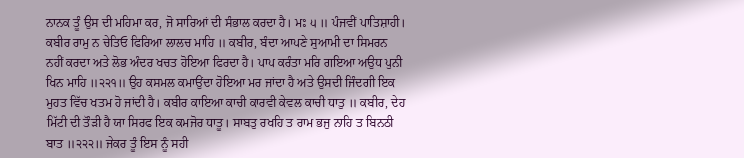ਨਾਨਕ ਤੂੰ ਉਸ ਦੀ ਮਹਿਮਾ ਕਰ, ਜੋ ਸਾਰਿਆਂ ਦੀ ਸੰਭਾਲ ਕਰਦਾ ਹੈ। ਮਃ ੫ ॥ ਪੰਜਵੀਂ ਪਾਤਿਸ਼ਾਹੀ। ਕਬੀਰ ਰਾਮੁ ਨ ਚੇਤਿਓ ਫਿਰਿਆ ਲਾਲਚ ਮਾਹਿ ॥ ਕਬੀਰ, ਬੰਦਾ ਆਪਣੇ ਸੁਆਮੀ ਦਾ ਸਿਮਰਨ ਨਹੀਂ ਕਰਦਾ ਅਤੇ ਲੋਭ ਅੰਦਰ ਖਚਤ ਹੋਇਆ ਫਿਰਦਾ ਹੈ। ਪਾਪ ਕਰੰਤਾ ਮਰਿ ਗਇਆ ਅਉਧ ਪੁਨੀ ਖਿਨ ਮਾਹਿ ॥੨੨੧॥ ਉਹ ਕਸਮਲ ਕਮਾਉਂਦਾ ਹੋਇਆ ਮਰ ਜਾਂਦਾ ਹੈ ਅਤੇ ਉਸਦੀ ਜਿੰਦਗੀ ਇਕ ਮੁਹਤ ਵਿੱਚ ਖਤਮ ਹੋ ਜਾਂਦੀ ਹੈ। ਕਬੀਰ ਕਾਇਆ ਕਾਚੀ ਕਾਰਵੀ ਕੇਵਲ ਕਾਚੀ ਧਾਤੁ ॥ ਕਬੀਰ, ਦੇਹ ਮਿੱਟੀ ਦੀ ਤੌੜੀ ਹੈ ਯਾ ਸਿਰਫ ਇਕ ਕਮਜੋਰ ਧਾਤੂ। ਸਾਬਤੁ ਰਖਹਿ ਤ ਰਾਮ ਭਜੁ ਨਾਹਿ ਤ ਬਿਨਠੀ ਬਾਤ ॥੨੨੨॥ ਜੇਕਰ ਤੂੰ ਇਸ ਨੂੰ ਸਹੀ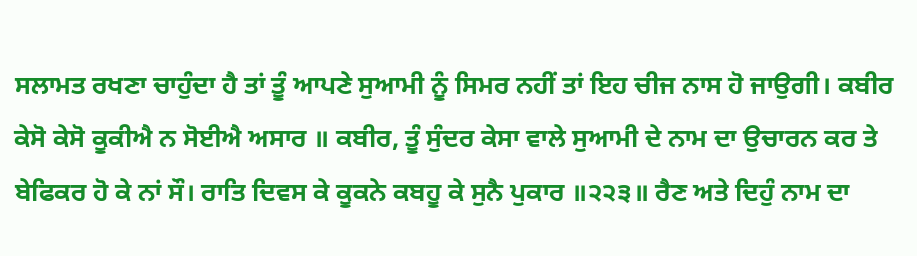ਸਲਾਮਤ ਰਖਣਾ ਚਾਹੁੰਦਾ ਹੈ ਤਾਂ ਤੂੰ ਆਪਣੇ ਸੁਆਮੀ ਨੂੰ ਸਿਮਰ ਨਹੀਂ ਤਾਂ ਇਹ ਚੀਜ ਨਾਸ ਹੋ ਜਾਉਗੀ। ਕਬੀਰ ਕੇਸੋ ਕੇਸੋ ਕੂਕੀਐ ਨ ਸੋਈਐ ਅਸਾਰ ॥ ਕਬੀਰ, ਤੂੰ ਸੁੰਦਰ ਕੇਸਾ ਵਾਲੇ ਸੁਆਮੀ ਦੇ ਨਾਮ ਦਾ ਉਚਾਰਨ ਕਰ ਤੇ ਬੇਫਿਕਰ ਹੋ ਕੇ ਨਾਂ ਸੌ। ਰਾਤਿ ਦਿਵਸ ਕੇ ਕੂਕਨੇ ਕਬਹੂ ਕੇ ਸੁਨੈ ਪੁਕਾਰ ॥੨੨੩॥ ਰੈਣ ਅਤੇ ਦਿਹੁੰ ਨਾਮ ਦਾ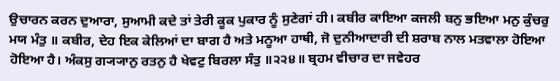ਉਚਾਰਨ ਕਰਨ ਦੁਆਰਾ, ਸੁਆਮੀ ਕਦੇ ਤਾਂ ਤੇਰੀ ਕੂਕ ਪੁਕਾਰ ਨੂੰ ਸੁਣੇਗਾਂ ਹੀ। ਕਬੀਰ ਕਾਇਆ ਕਜਲੀ ਬਨੁ ਭਇਆ ਮਨੁ ਕੁੰਚਰੁ ਮਯ ਮੰਤੁ ॥ ਕਬੀਰ, ਦੇਹ ਇਕ ਕੇਲਿਆਂ ਦਾ ਬਾਗ ਹੈ ਅਤੇ ਮਨੂਆ ਹਾਥੀ, ਜੋ ਦੁਨੀਆਦਾਰੀ ਦੀ ਸ਼ਰਾਬ ਨਾਲ ਮਤਵਾਲਾ ਹੋਇਆ ਹੋਇਆ ਹੈ। ਅੰਕਸੁ ਗ੍ਯ੍ਯਾਨੁ ਰਤਨੁ ਹੈ ਖੇਵਟੁ ਬਿਰਲਾ ਸੰਤੁ ॥੨੨੪॥ ਬ੍ਰਹਮ ਵੀਚਾਰ ਦਾ ਜਵੇਹਰ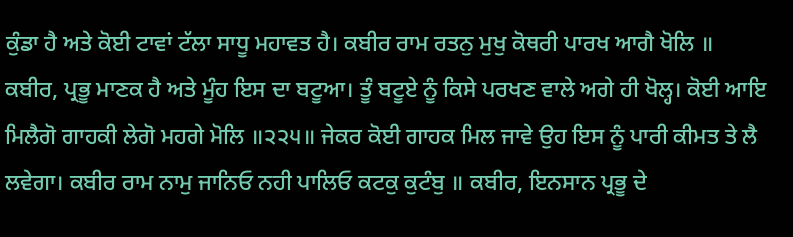ਕੁੰਡਾ ਹੈ ਅਤੇ ਕੋਈ ਟਾਵਾਂ ਟੱਲਾ ਸਾਧੂ ਮਹਾਵਤ ਹੈ। ਕਬੀਰ ਰਾਮ ਰਤਨੁ ਮੁਖੁ ਕੋਥਰੀ ਪਾਰਖ ਆਗੈ ਖੋਲਿ ॥ ਕਬੀਰ, ਪ੍ਰਭੂ ਮਾਣਕ ਹੈ ਅਤੇ ਮੂੰਹ ਇਸ ਦਾ ਬਟੂਆ। ਤੂੰ ਬਟੂਏ ਨੂੰ ਕਿਸੇ ਪਰਖਣ ਵਾਲੇ ਅਗੇ ਹੀ ਖੋਲ੍ਹ। ਕੋਈ ਆਇ ਮਿਲੈਗੋ ਗਾਹਕੀ ਲੇਗੋ ਮਹਗੇ ਮੋਲਿ ॥੨੨੫॥ ਜੇਕਰ ਕੋਈ ਗਾਹਕ ਮਿਲ ਜਾਵੇ ਉਹ ਇਸ ਨੂੰ ਪਾਰੀ ਕੀਮਤ ਤੇ ਲੈ ਲਵੇਗਾ। ਕਬੀਰ ਰਾਮ ਨਾਮੁ ਜਾਨਿਓ ਨਹੀ ਪਾਲਿਓ ਕਟਕੁ ਕੁਟੰਬੁ ॥ ਕਬੀਰ, ਇਨਸਾਨ ਪ੍ਰਭੂ ਦੇ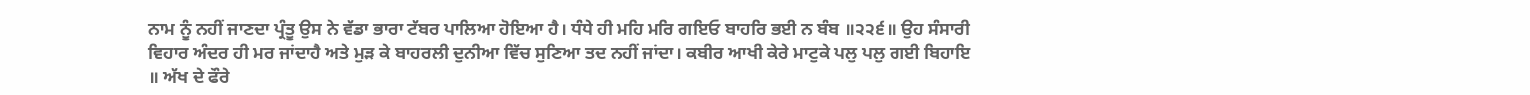ਨਾਮ ਨੂੰ ਨਹੀਂ ਜਾਣਦਾ ਪ੍ਰੰਤੂ ਉਸ ਨੇ ਵੱਡਾ ਭਾਰਾ ਟੱਬਰ ਪਾਲਿਆ ਹੋਇਆ ਹੈ। ਧੰਧੇ ਹੀ ਮਹਿ ਮਰਿ ਗਇਓ ਬਾਹਰਿ ਭਈ ਨ ਬੰਬ ॥੨੨੬॥ ਉਹ ਸੰਸਾਰੀ ਵਿਹਾਰ ਅੰਦਰ ਹੀ ਮਰ ਜਾਂਦਾਹੈ ਅਤੇ ਮੁੜ ਕੇ ਬਾਹਰਲੀ ਦੁਨੀਆ ਵਿੱਚ ਸੁਣਿਆ ਤਦ ਨਹੀਂ ਜਾਂਦਾ। ਕਬੀਰ ਆਖੀ ਕੇਰੇ ਮਾਟੁਕੇ ਪਲੁ ਪਲੁ ਗਈ ਬਿਹਾਇ ॥ ਅੱਖ ਦੇ ਫੌਰੇ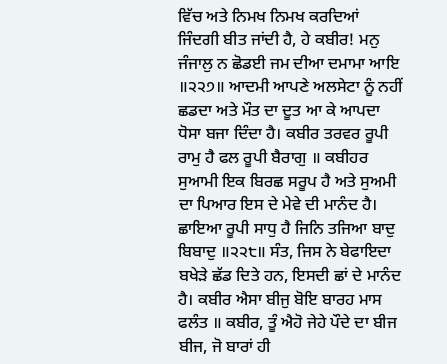ਵਿੱਚ ਅਤੇ ਨਿਮਖ ਨਿਮਖ ਕਰਦਿਆਂ ਜਿੰਦਗੀ ਬੀਤ ਜਾਂਦੀ ਹੈ, ਹੇ ਕਬੀਰ! ਮਨੁ ਜੰਜਾਲੁ ਨ ਛੋਡਈ ਜਮ ਦੀਆ ਦਮਾਮਾ ਆਇ ॥੨੨੭॥ ਆਦਮੀ ਆਪਣੇ ਅਲਸੇਟਾ ਨੂੰ ਨਹੀਂ ਛਡਦਾ ਅਤੇ ਮੌਤ ਦਾ ਦੂਤ ਆ ਕੇ ਆਪਦਾ ਧੋਸਾ ਬਜਾ ਦਿੰਦਾ ਹੈ। ਕਬੀਰ ਤਰਵਰ ਰੂਪੀ ਰਾਮੁ ਹੈ ਫਲ ਰੂਪੀ ਬੈਰਾਗੁ ॥ ਕਬੀਹਰ ਸੁਆਮੀ ਇਕ ਬਿਰਛ ਸਰੂਪ ਹੈ ਅਤੇ ਸੁਅਮੀ ਦਾ ਪਿਆਰ ਇਸ ਦੇ ਮੇਵੇ ਦੀ ਮਾਨੰਦ ਹੈ। ਛਾਇਆ ਰੂਪੀ ਸਾਧੁ ਹੈ ਜਿਨਿ ਤਜਿਆ ਬਾਦੁ ਬਿਬਾਦੁ ॥੨੨੮॥ ਸੰਤ, ਜਿਸ ਨੇ ਬੇਫਾਇਦਾ ਬਖੇੜੇ ਛੱਡ ਦਿਤੇ ਹਨ, ਇਸਦੀ ਛਾਂ ਦੇ ਮਾਨੰਦ ਹੈ। ਕਬੀਰ ਐਸਾ ਬੀਜੁ ਬੋਇ ਬਾਰਹ ਮਾਸ ਫਲੰਤ ॥ ਕਬੀਰ, ਤੂੰ ਐਹੋ ਜੇਹੇ ਪੌਦੇ ਦਾ ਬੀਜ ਬੀਜ, ਜੋ ਬਾਰਾਂ ਹੀ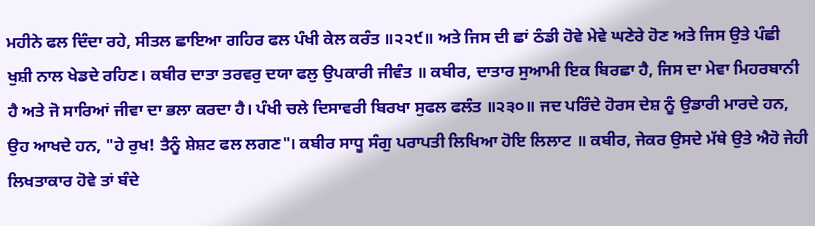ਮਹੀਨੇ ਫਲ ਦਿੰਦਾ ਰਹੇ, ਸੀਤਲ ਛਾਇਆ ਗਹਿਰ ਫਲ ਪੰਖੀ ਕੇਲ ਕਰੰਤ ॥੨੨੯॥ ਅਤੇ ਜਿਸ ਦੀ ਛਾਂ ਠੰਡੀ ਹੋਵੇ ਮੇਵੇ ਘਣੇਰੇ ਹੋਣ ਅਤੇ ਜਿਸ ਉਤੇ ਪੰਛੀ ਖੁਸ਼ੀ ਨਾਲ ਖੇਡਦੇ ਰਹਿਣ। ਕਬੀਰ ਦਾਤਾ ਤਰਵਰੁ ਦਯਾ ਫਲੁ ਉਪਕਾਰੀ ਜੀਵੰਤ ॥ ਕਬੀਰ, ਦਾਤਾਰ ਸੁਆਮੀ ਇਕ ਬਿਰਛਾ ਹੈ, ਜਿਸ ਦਾ ਮੇਵਾ ਮਿਹਰਬਾਨੀ ਹੈ ਅਤੇ ਜੋ ਸਾਰਿਆਂ ਜੀਵਾ ਦਾ ਭਲਾ ਕਰਦਾ ਹੈ। ਪੰਖੀ ਚਲੇ ਦਿਸਾਵਰੀ ਬਿਰਖਾ ਸੁਫਲ ਫਲੰਤ ॥੨੩੦॥ ਜਦ ਪਰਿੰਦੇ ਹੋਰਸ ਦੇਸ਼ ਨੂੰ ਉਡਾਰੀ ਮਾਰਦੇ ਹਨ, ਉਹ ਆਖਦੇ ਹਨ, "ਹੇ ਰੁਖ! ਤੈਨੂੰ ਸ਼ੇਸ਼ਟ ਫਲ ਲਗਣ"। ਕਬੀਰ ਸਾਧੂ ਸੰਗੁ ਪਰਾਪਤੀ ਲਿਖਿਆ ਹੋਇ ਲਿਲਾਟ ॥ ਕਬੀਰ, ਜੇਕਰ ਉਸਦੇ ਮੱਥੇ ਉਤੇ ਐਹੋ ਜੇਹੀ ਲਿਖਤਾਕਾਰ ਹੋਵੇ ਤਾਂ ਬੰਦੇ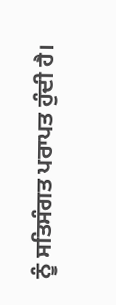ਨੂੰ ਸਤਿਸੰਗਤ ਪਰਾਪਤ ਹੁੰਦੀ ਹੈ।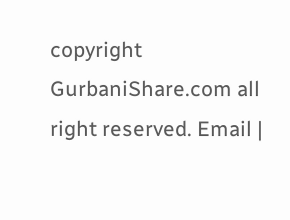copyright GurbaniShare.com all right reserved. Email |